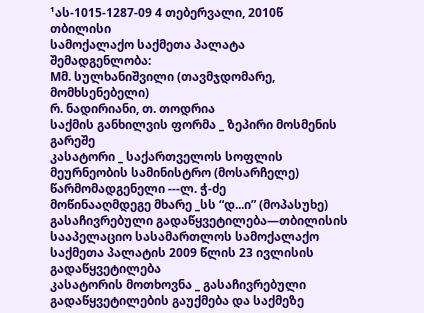¹ას-1015-1287-09 4 თებერვალი, 2010წ
თბილისი
სამოქალაქო საქმეთა პალატა
შემადგენლობა:
Mმ. სულხანიშვილი (თავმჯდომარე, მომხსენებელი)
რ. ნადირიანი, თ. თოდრია
საქმის განხილვის ფორმა _ ზეპირი მოსმენის გარეშე
კასატორი _ საქართველოს სოფლის მეურნეობის სამინისტრო (მოსარჩელე)
წარმომადგენელი ---ლ. ჭ-ძე
მოწინააღმდეგე მხარე _სს “დ...ი” (მოპასუხე)
გასაჩივრებული გადაწყვეტილება—თბილისის სააპელაციო სასამართლოს სამოქალაქო საქმეთა პალატის 2009 წლის 23 ივლისის გადაწყვეტილება
კასატორის მოთხოვნა _ გასაჩივრებული გადაწყვეტილების გაუქმება და საქმეზე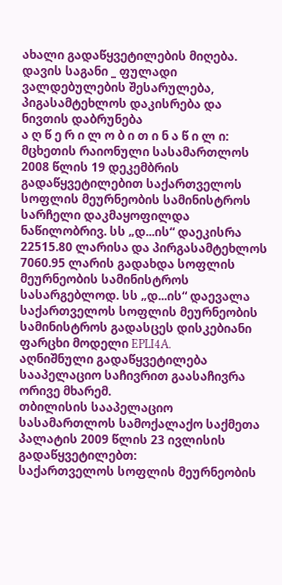ახალი გადაწყვეტილების მიღება.
დავის საგანი _ ფულადი ვალდებულების შესარულება, პიგასამტეხლოს დაკისრება და ნივთის დაბრუნება
ა ღ წ ე რ ი ლ ო ბ ი თ ი ნ ა წ ი ლ ი:
მცხეთის რაიონული სასამართლოს 2008 წლის 19 დეკემბრის გადაწყვეტილებით საქართველოს სოფლის მეურნეობის სამინისტროს სარჩელი დაკმაყოფილდა ნაწილობრივ. სს „დ...ის“ დაეკისრა 22515.80 ლარისა და პირგასამტეხლოს 7060.95 ლარის გადახდა სოფლის მეურნეობის სამინისტროს სასარგებლოდ. სს „დ...ის“ დაევალა საქართველოს სოფლის მეურნეობის სამინისტროს გადასცეს დისკებიანი ფარცხი მოდელი EPLI4A.
აღნიშნული გადაწყვეტილება სააპელაციო საჩივრით გაასაჩივრა ორივე მხარემ.
თბილისის სააპელაციო სასამართლოს სამოქალაქო საქმეთა პალატის 2009 წლის 23 ივლისის გადაწყვეტილებთ:
საქართველოს სოფლის მეურნეობის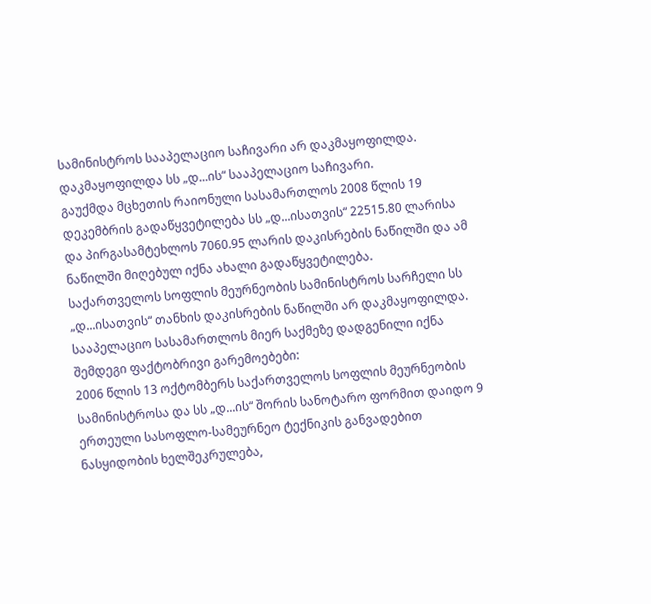სამინისტროს სააპელაციო საჩივარი არ დაკმაყოფილდა.
დაკმაყოფილდა სს „დ...ის“ სააპელაციო საჩივარი.
გაუქმდა მცხეთის რაიონული სასამართლოს 2008 წლის 19 დეკემბრის გადაწყვეტილება სს „დ...ისათვის“ 22515.80 ლარისა და პირგასამტეხლოს 7060.95 ლარის დაკისრების ნაწილში და ამ ნაწილში მიღებულ იქნა ახალი გადაწყვეტილება.
საქართველოს სოფლის მეურნეობის სამინისტროს სარჩელი სს „დ...ისათვის“ თანხის დაკისრების ნაწილში არ დაკმაყოფილდა.
სააპელაციო სასამართლოს მიერ საქმეზე დადგენილი იქნა შემდეგი ფაქტობრივი გარემოებები:
2006 წლის 13 ოქტომბერს საქართველოს სოფლის მეურნეობის სამინისტროსა და სს „დ...ის“ შორის სანოტარო ფორმით დაიდო 9 ერთეული სასოფლო-სამეურნეო ტექნიკის განვადებით ნასყიდობის ხელშეკრულება,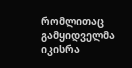რომლითაც გამყიდველმა იკისრა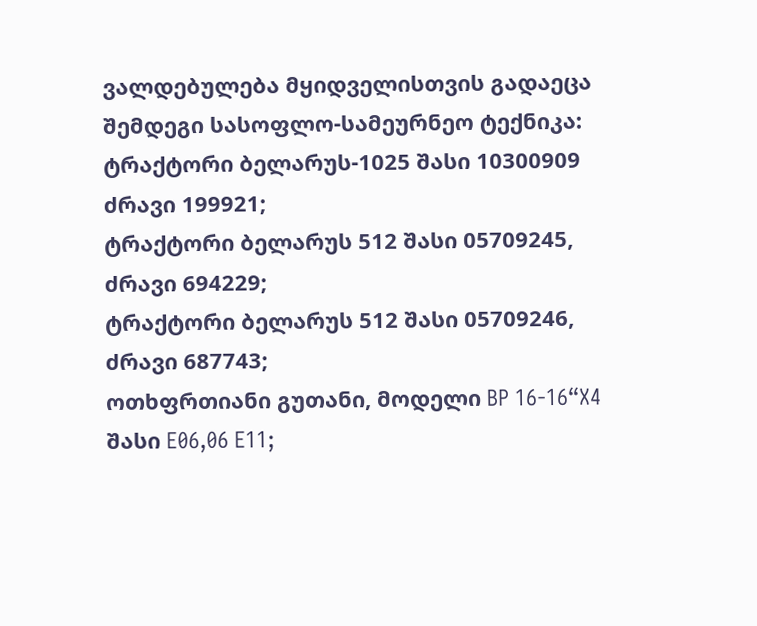ვალდებულება მყიდველისთვის გადაეცა შემდეგი სასოფლო-სამეურნეო ტექნიკა:
ტრაქტორი ბელარუს-1025 შასი 10300909 ძრავი 199921;
ტრაქტორი ბელარუს 512 შასი 05709245, ძრავი 694229;
ტრაქტორი ბელარუს 512 შასი 05709246, ძრავი 687743;
ოთხფრთიანი გუთანი, მოდელი BP 16-16“X4 შასი E06,06 E11;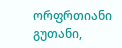ორფრთიანი გუთანი,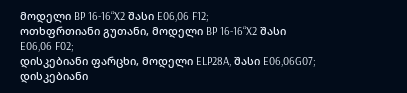მოდელი BP 16-16“X2 შასი E06,06 F12;
ოთხფრთიანი გუთანი, მოდელი BP 16-16“X2 შასი E06,06 F02;
დისკებიანი ფარცხი, მოდელი ELP28A, შასი E06,06G07;
დისკებიანი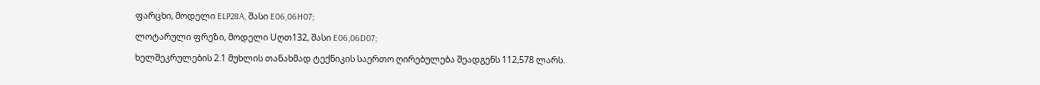ფარცხი, მოდელი ELP28A, შასი E06,06H07;
ლოტარული ფრეზი, მოდელი Uღთ132, შასი E06,06D07;
ხელშეკრულების 2.1 მუხლის თანახმად ტექნიკის საერთო ღირებულება შეადგენს 112,578 ლარს.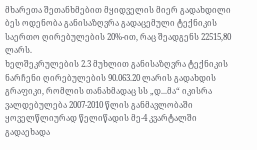მხარეთა შეთანხმებით მყიდველის მიერ გადახდილი ბეს ოდენობა განისაზღვრა გადაცემული ტექნიკის საერთო ღირებულების 20%-ით, რაც შეადგენს 22515,80 ლარს.
ხელშეკრულების 2.3 მუხლით განისაზღვრა ტექნიკის ნარჩენი ღირებულების 90.063.20 ლარის გადახდის გრაფიკი, რომლის თანახმადაც სს „დ...მა“ იკისრა ვალდებულება 2007-2010 წლის განმავლობაში ყოველწლიურად წელიწადის მე-4 კვარტალში გადაეხადა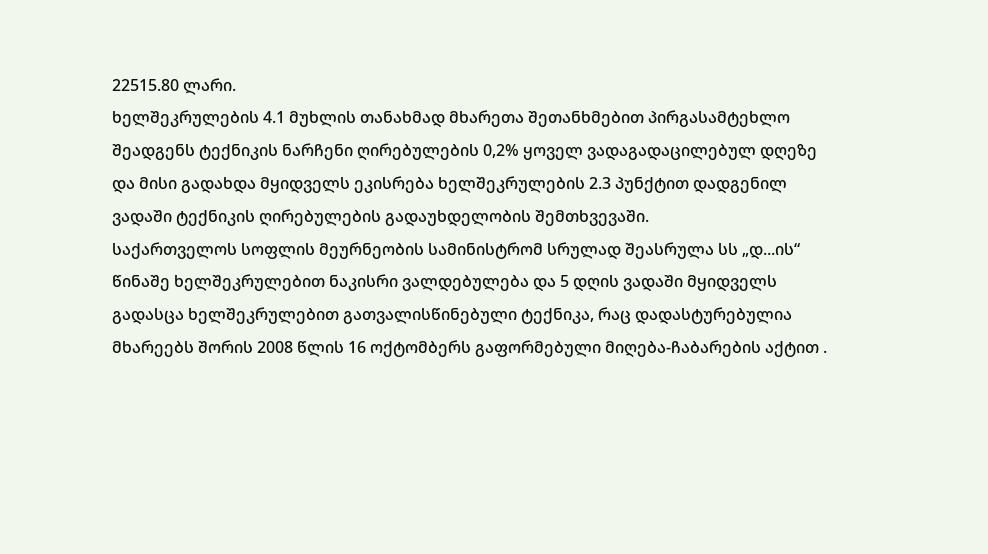22515.80 ლარი.
ხელშეკრულების 4.1 მუხლის თანახმად მხარეთა შეთანხმებით პირგასამტეხლო შეადგენს ტექნიკის ნარჩენი ღირებულების 0,2% ყოველ ვადაგადაცილებულ დღეზე და მისი გადახდა მყიდველს ეკისრება ხელშეკრულების 2.3 პუნქტით დადგენილ ვადაში ტექნიკის ღირებულების გადაუხდელობის შემთხვევაში.
საქართველოს სოფლის მეურნეობის სამინისტრომ სრულად შეასრულა სს „დ...ის“ წინაშე ხელშეკრულებით ნაკისრი ვალდებულება და 5 დღის ვადაში მყიდველს გადასცა ხელშეკრულებით გათვალისწინებული ტექნიკა, რაც დადასტურებულია მხარეებს შორის 2008 წლის 16 ოქტომბერს გაფორმებული მიღება-ჩაბარების აქტით .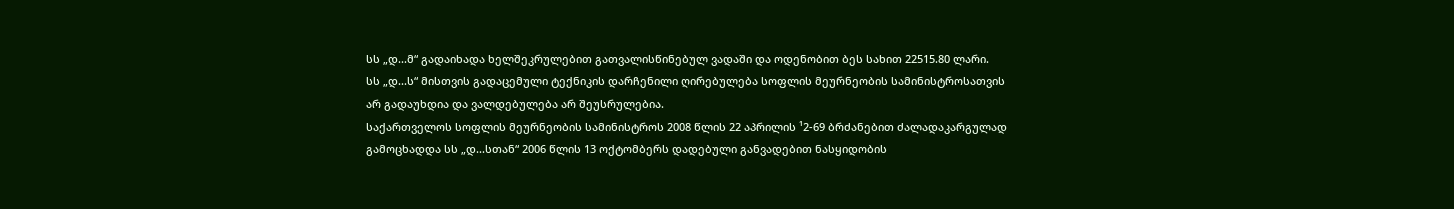სს „დ...მ“ გადაიხადა ხელშეკრულებით გათვალისწინებულ ვადაში და ოდენობით ბეს სახით 22515.80 ლარი.
სს „დ...ს“ მისთვის გადაცემული ტექნიკის დარჩენილი ღირებულება სოფლის მეურნეობის სამინისტროსათვის არ გადაუხდია და ვალდებულება არ შეუსრულებია.
საქართველოს სოფლის მეურნეობის სამინისტროს 2008 წლის 22 აპრილის ¹2-69 ბრძანებით ძალადაკარგულად გამოცხადდა სს „დ...სთან“ 2006 წლის 13 ოქტომბერს დადებული განვადებით ნასყიდობის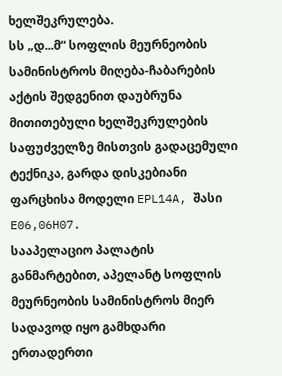ხელშეკრულება.
სს „დ...მ“ სოფლის მეურნეობის სამინისტროს მიღება-ჩაბარების აქტის შედგენით დაუბრუნა მითითებული ხელშეკრულების საფუძველზე მისთვის გადაცემული ტექნიკა, გარდა დისკებიანი ფარცხისა მოდელი EPL14A, შასი E06,06H07.
სააპელაციო პალატის განმარტებით, აპელანტ სოფლის მეურნეობის სამინისტროს მიერ სადავოდ იყო გამხდარი ერთადერთი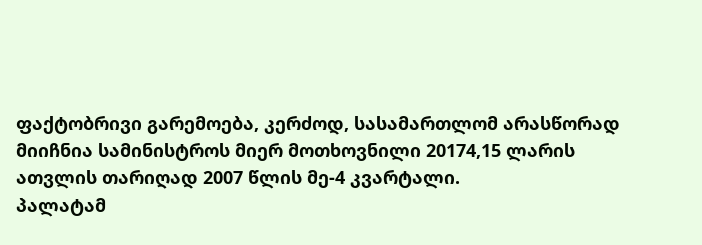ფაქტობრივი გარემოება, კერძოდ, სასამართლომ არასწორად მიიჩნია სამინისტროს მიერ მოთხოვნილი 20174,15 ლარის ათვლის თარიღად 2007 წლის მე-4 კვარტალი.
პალატამ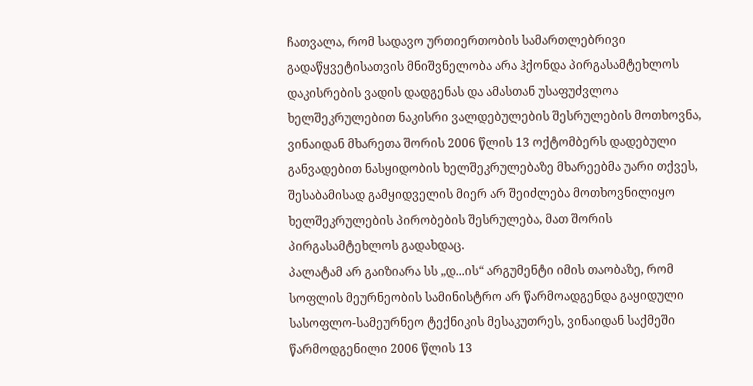ჩათვალა, რომ სადავო ურთიერთობის სამართლებრივი გადაწყვეტისათვის მნიშვნელობა არა ჰქონდა პირგასამტეხლოს დაკისრების ვადის დადგენას და ამასთან უსაფუძვლოა ხელშეკრულებით ნაკისრი ვალდებულების შესრულების მოთხოვნა, ვინაიდან მხარეთა შორის 2006 წლის 13 ოქტომბერს დადებული განვადებით ნასყიდობის ხელშეკრულებაზე მხარეებმა უარი თქვეს, შესაბამისად გამყიდველის მიერ არ შეიძლება მოთხოვნილიყო ხელშეკრულების პირობების შესრულება, მათ შორის პირგასამტეხლოს გადახდაც.
პალატამ არ გაიზიარა სს „დ...ის“ არგუმენტი იმის თაობაზე, რომ სოფლის მეურნეობის სამინისტრო არ წარმოადგენდა გაყიდული სასოფლო-სამეურნეო ტექნიკის მესაკუთრეს, ვინაიდან საქმეში წარმოდგენილი 2006 წლის 13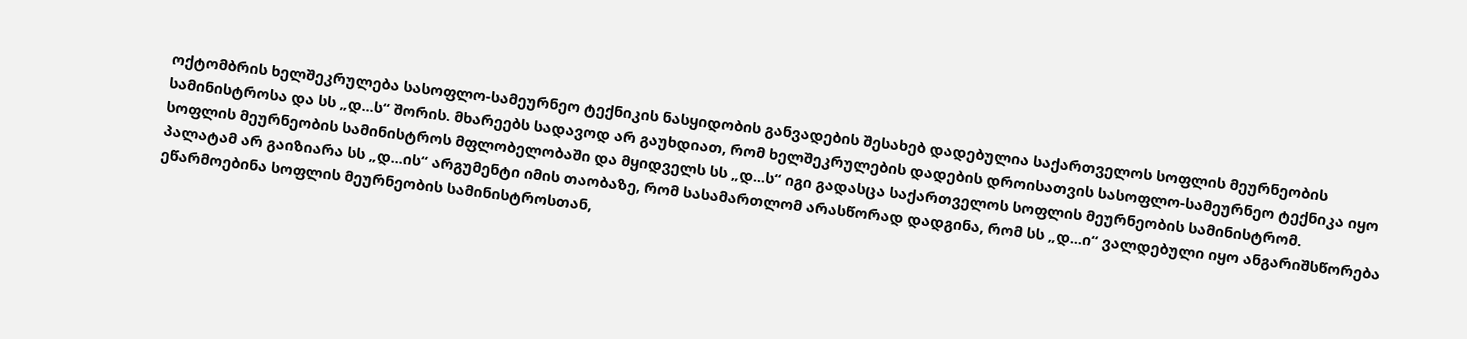ოქტომბრის ხელშეკრულება სასოფლო-სამეურნეო ტექნიკის ნასყიდობის განვადების შესახებ დადებულია საქართველოს სოფლის მეურნეობის სამინისტროსა და სს „დ...ს“ შორის. მხარეებს სადავოდ არ გაუხდიათ, რომ ხელშეკრულების დადების დროისათვის სასოფლო-სამეურნეო ტექნიკა იყო სოფლის მეურნეობის სამინისტროს მფლობელობაში და მყიდველს სს „დ...ს“ იგი გადასცა საქართველოს სოფლის მეურნეობის სამინისტრომ.
პალატამ არ გაიზიარა სს „დ...ის“ არგუმენტი იმის თაობაზე, რომ სასამართლომ არასწორად დადგინა, რომ სს „დ...ი“ ვალდებული იყო ანგარიშსწორება ეწარმოებინა სოფლის მეურნეობის სამინისტროსთან,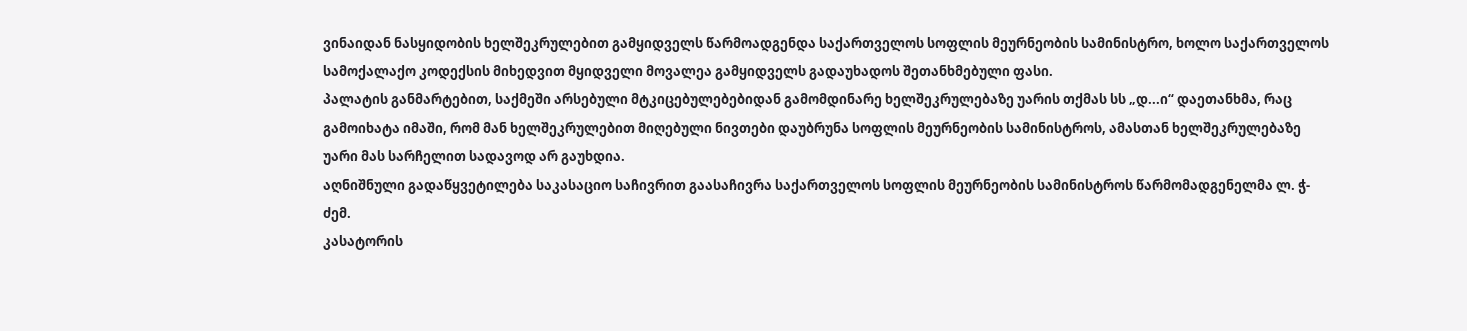ვინაიდან ნასყიდობის ხელშეკრულებით გამყიდველს წარმოადგენდა საქართველოს სოფლის მეურნეობის სამინისტრო, ხოლო საქართველოს სამოქალაქო კოდექსის მიხედვით მყიდველი მოვალეა გამყიდველს გადაუხადოს შეთანხმებული ფასი.
პალატის განმარტებით, საქმეში არსებული მტკიცებულებებიდან გამომდინარე ხელშეკრულებაზე უარის თქმას სს „დ...ი“ დაეთანხმა, რაც გამოიხატა იმაში, რომ მან ხელშეკრულებით მიღებული ნივთები დაუბრუნა სოფლის მეურნეობის სამინისტროს, ამასთან ხელშეკრულებაზე უარი მას სარჩელით სადავოდ არ გაუხდია.
აღნიშნული გადაწყვეტილება საკასაციო საჩივრით გაასაჩივრა საქართველოს სოფლის მეურნეობის სამინისტროს წარმომადგენელმა ლ. ჭ-ძემ.
კასატორის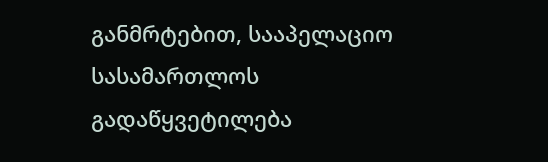განმრტებით, სააპელაციო სასამართლოს გადაწყვეტილება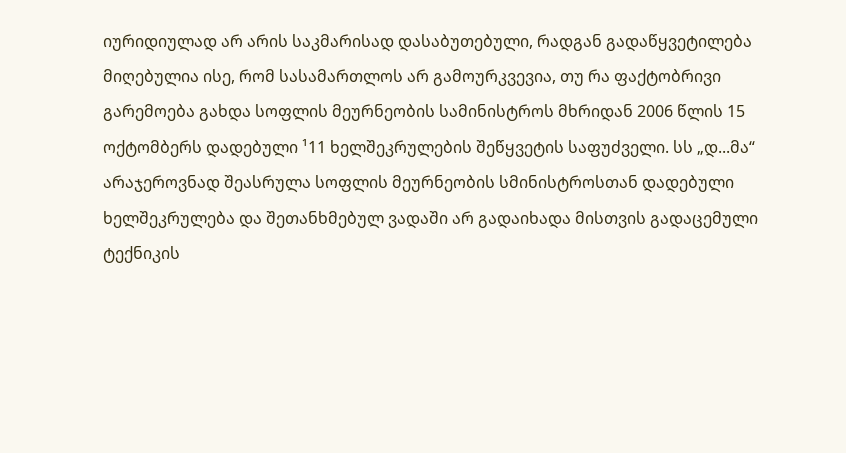იურიდიულად არ არის საკმარისად დასაბუთებული, რადგან გადაწყვეტილება მიღებულია ისე, რომ სასამართლოს არ გამოურკვევია, თუ რა ფაქტობრივი გარემოება გახდა სოფლის მეურნეობის სამინისტროს მხრიდან 2006 წლის 15 ოქტომბერს დადებული ¹11 ხელშეკრულების შეწყვეტის საფუძველი. სს „დ...მა“ არაჯეროვნად შეასრულა სოფლის მეურნეობის სმინისტროსთან დადებული ხელშეკრულება და შეთანხმებულ ვადაში არ გადაიხადა მისთვის გადაცემული ტექნიკის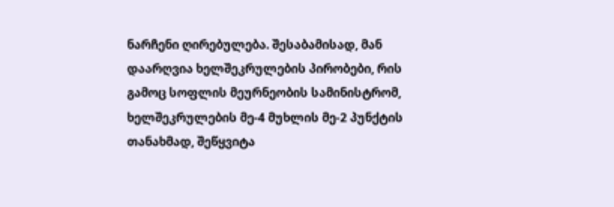ნარჩენი ღირებულება. შესაბამისად, მან დაარღვია ხელშეკრულების პირობები, რის გამოც სოფლის მეურნეობის სამინისტრომ, ხელშეკრულების მე-4 მუხლის მე-2 პუნქტის თანახმად, შეწყვიტა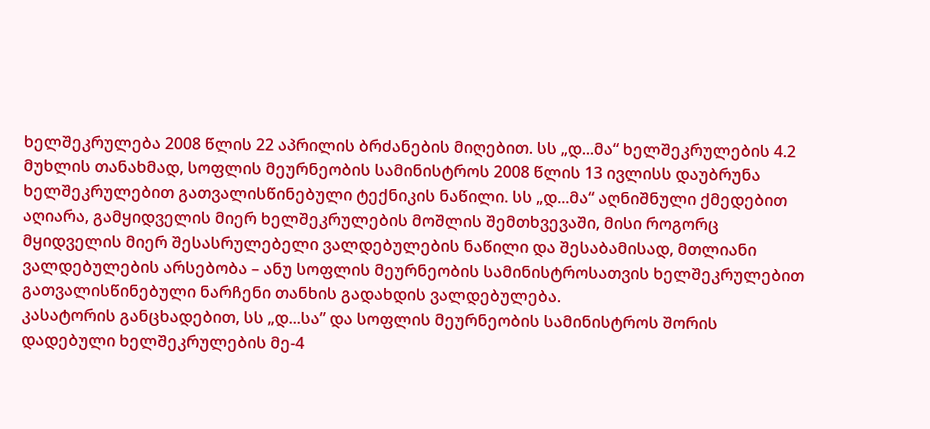ხელშეკრულება 2008 წლის 22 აპრილის ბრძანების მიღებით. სს „დ...მა“ ხელშეკრულების 4.2 მუხლის თანახმად, სოფლის მეურნეობის სამინისტროს 2008 წლის 13 ივლისს დაუბრუნა ხელშეკრულებით გათვალისწინებული ტექნიკის ნაწილი. სს „დ...მა“ აღნიშნული ქმედებით აღიარა, გამყიდველის მიერ ხელშეკრულების მოშლის შემთხვევაში, მისი როგორც მყიდველის მიერ შესასრულებელი ვალდებულების ნაწილი და შესაბამისად, მთლიანი ვალდებულების არსებობა – ანუ სოფლის მეურნეობის სამინისტროსათვის ხელშეკრულებით გათვალისწინებული ნარჩენი თანხის გადახდის ვალდებულება.
კასატორის განცხადებით, სს „დ...სა” და სოფლის მეურნეობის სამინისტროს შორის დადებული ხელშეკრულების მე-4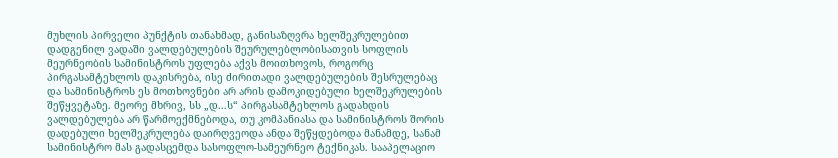მუხლის პირველი პუნქტის თანახმად, განისაზღვრა ხელშეკრულებით დადგენილ ვადაში ვალდებულების შეურულებლობისათვის სოფლის მეურნეობის სამინისტროს უფლება აქვს მოითხოვოს, როგორც პირგასამტეხლოს დაკისრება, ისე ძირითადი ვალდებულების შესრულებაც და სამინისტროს ეს მოთხოვნები არ არის დამოკიდებული ხელშეკრულების შეწყვეტაზე. მეორე მხრივ, სს „დ...ს“ პირგასამტეხლოს გადახდის ვალდებულება არ წარმოექმნებოდა, თუ კომპანიასა და სამინისტროს შორის დადებული ხელშეკრულება დაირღვეოდა ანდა შეწყდებოდა მანამდე, სანამ სამინისტრო მას გადასცემდა სასოფლო-სამეურნეო ტექნიკას. სააპელაციო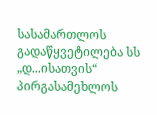სასამართლოს გადაწყვეტილება სს „დ...ისათვის“ პირგასამეხლოს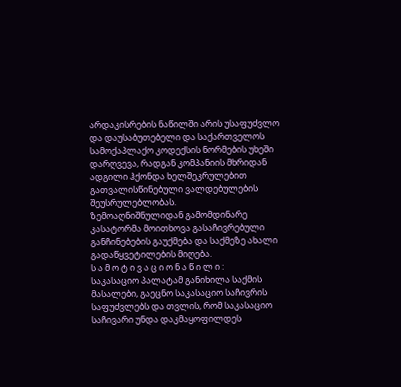არდაკისრების ნაწილში არის უსაფუძვლო და დაუსაბუთებელი და საქართველოს სამოქაპლაქო კოდექსის ნორმების უხეში დარღვევა, რადგან კომპანიის მხრიდან ადგილი ჰქონდა ხელშეკრულებით გათვალისწინებული ვალდებულების შეუსრულებლობას.
ზემოაღნიშნულიდან გამომდინარე კასატორმა მოითხოვა გასაჩივრებული განჩინებების გაუქმება და საქმეზე ახალი გადაწყვეტილების მიღება.
ს ა მ ო ტ ი ვ ა ც ი ო ნ ა წ ი ლ ი :
საკასაციო პალატამ განიხილა საქმის მასალები, გაეცნო საკასაციო საჩივრის საფუძვლებს და თვლის, რომ საკასაციო საჩივარი უნდა დაკმაყოფილდეს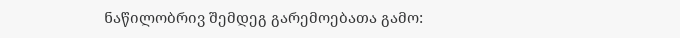ნაწილობრივ შემდეგ გარემოებათა გამო: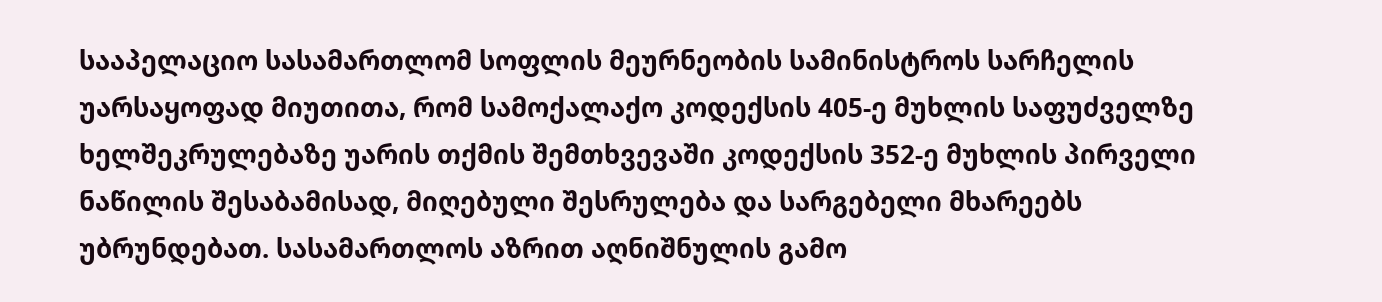სააპელაციო სასამართლომ სოფლის მეურნეობის სამინისტროს სარჩელის უარსაყოფად მიუთითა, რომ სამოქალაქო კოდექსის 405-ე მუხლის საფუძველზე ხელშეკრულებაზე უარის თქმის შემთხვევაში კოდექსის 352-ე მუხლის პირველი ნაწილის შესაბამისად, მიღებული შესრულება და სარგებელი მხარეებს უბრუნდებათ. სასამართლოს აზრით აღნიშნულის გამო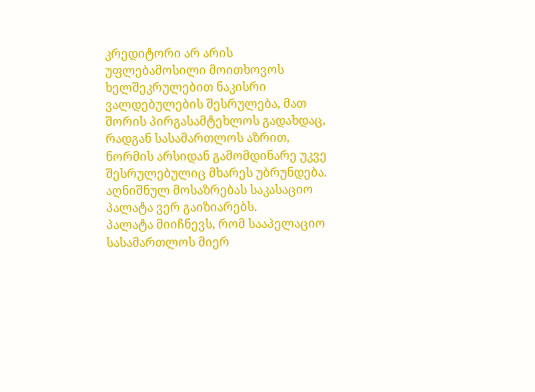კრედიტორი არ არის უფლებამოსილი მოითხოვოს ხელშეკრულებით ნაკისრი ვალდებულების შესრულება, მათ შორის პირგასამტეხლოს გადახდაც, რადგან სასამართლოს აზრით, ნორმის არსიდან გამომდინარე უკვე შესრულებულიც მხარეს უბრუნდება. აღნიშნულ მოსაზრებას საკასაციო პალატა ვერ გაიზიარებს.
პალატა მიიჩნევს, რომ სააპელაციო სასამართლოს მიერ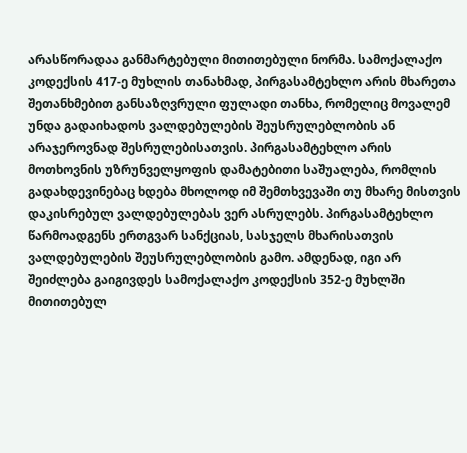არასწორადაა განმარტებული მითითებული ნორმა. სამოქალაქო კოდექსის 417-ე მუხლის თანახმად, პირგასამტეხლო არის მხარეთა შეთანხმებით განსაზღვრული ფულადი თანხა, რომელიც მოვალემ უნდა გადაიხადოს ვალდებულების შეუსრულებლობის ან არაჯეროვნად შესრულებისათვის. პირგასამტეხლო არის მოთხოვნის უზრუნველყოფის დამატებითი საშუალება, რომლის გადახდევინებაც ხდება მხოლოდ იმ შემთხვევაში თუ მხარე მისთვის დაკისრებულ ვალდებულებას ვერ ასრულებს. პირგასამტეხლო წარმოადგენს ერთგვარ სანქციას, სასჯელს მხარისათვის ვალდებულების შეუსრულებლობის გამო. ამდენად, იგი არ შეიძლება გაიგივდეს სამოქალაქო კოდექსის 352-ე მუხლში მითითებულ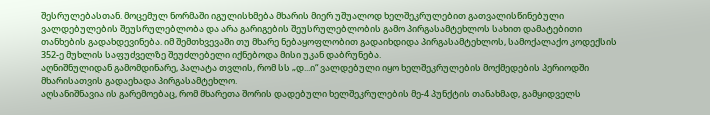შესრულებასთან. მოცემულ ნორმაში იგულისხმება მხარის მიერ უშუალოდ ხელშეკრულებით გათვალისწინებული ვალდებულების შეუსრულებლობა და არა გარიგების შეუსრულებლობის გამო პირგასამტეხლოს სახით დამატებითი თანხების გადახდევინება. იმ შემთხვევაში თუ მხარე ნებაყოფლობით გადაიხდიდა პირგასამტეხლოს, სამოქალაქო კოდექსის 352-ე მუხლის საფუძველზე შეუძლებელი იქნებოდა მისი უკან დაბრუნება.
აღნიშნულიდან გამომდინარე, პალატა თვლის, რომ სს „დ...ი“ ვალდებული იყო ხელშეკრულების მოქმედების პერიოდში მხარისათვის გადაეხადა პირგასამტეხლო.
აღსანიშნავია ის გარემოებაც, რომ მხარეთა შორის დადებული ხელშეკრულების მე-4 პუნქტის თანახმად, გამყიდველს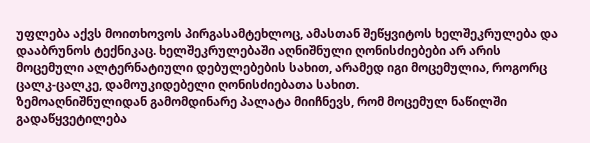უფლება აქვს მოითხოვოს პირგასამტეხლოც, ამასთან შეწყვიტოს ხელშეკრულება და დააბრუნოს ტექნიკაც. ხელშეკრულებაში აღნიშნული ღონისძიებები არ არის მოცემული ალტერნატიული დებულებების სახით, არამედ იგი მოცემულია, როგორც ცალკ-ცალკე, დამოუკიდებელი ღონისძიებათა სახით.
ზემოაღნიშნულიდან გამომდინარე პალატა მიიჩნევს, რომ მოცემულ ნაწილში გადაწყვეტილება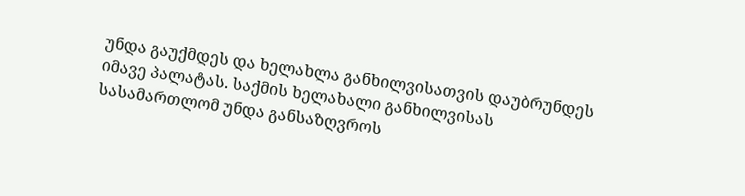უნდა გაუქმდეს და ხელახლა განხილვისათვის დაუბრუნდეს იმავე პალატას. საქმის ხელახალი განხილვისას სასამართლომ უნდა განსაზღვროს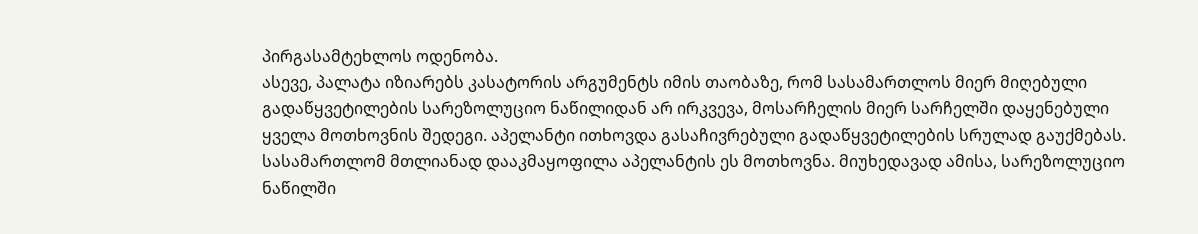პირგასამტეხლოს ოდენობა.
ასევე, პალატა იზიარებს კასატორის არგუმენტს იმის თაობაზე, რომ სასამართლოს მიერ მიღებული გადაწყვეტილების სარეზოლუციო ნაწილიდან არ ირკვევა, მოსარჩელის მიერ სარჩელში დაყენებული ყველა მოთხოვნის შედეგი. აპელანტი ითხოვდა გასაჩივრებული გადაწყვეტილების სრულად გაუქმებას. სასამართლომ მთლიანად დააკმაყოფილა აპელანტის ეს მოთხოვნა. მიუხედავად ამისა, სარეზოლუციო ნაწილში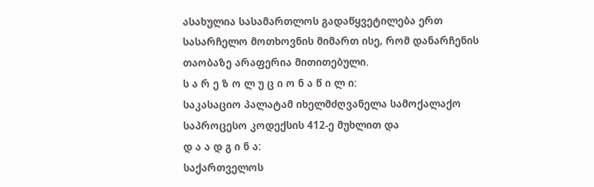ასახულია სასამართლოს გადაწყვეტილება ერთ სასარჩელო მოთხოვნის მიმართ ისე, რომ დანარჩენის თაობაზე არაფერია მითითებული.
ს ა რ ე ზ ო ლ უ ც ი ო ნ ა წ ი ლ ი:
საკასაციო პალატამ იხელმძღვანელა სამოქალაქო საპროცესო კოდექსის 412-ე მუხლით და
დ ა ა დ გ ი ნ ა:
საქართველოს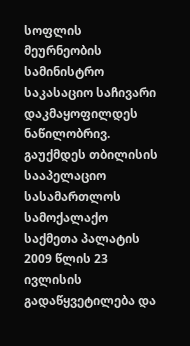სოფლის მეურნეობის სამინისტრო საკასაციო საჩივარი დაკმაყოფილდეს ნაწილობრივ.
გაუქმდეს თბილისის სააპელაციო სასამართლოს სამოქალაქო საქმეთა პალატის 2009 წლის 23 ივლისის გადაწყვეტილება და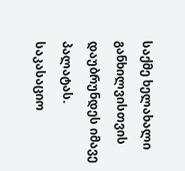საქმე ხელახალი განხილვისთვის დაუბრუნდეს იმავე პალატას.
საკასაციო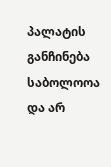პალატის განჩინება საბოლოოა და არ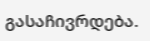გასაჩივრდება.